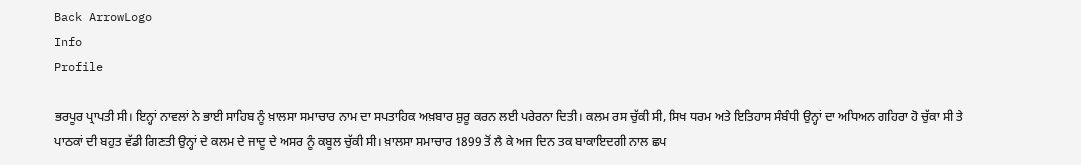Back ArrowLogo
Info
Profile

ਭਰਪੂਰ ਪ੍ਰਾਪਤੀ ਸੀ। ਇਨ੍ਹਾਂ ਨਾਵਲਾਂ ਨੇ ਭਾਈ ਸਾਹਿਬ ਨੂੰ ਖ਼ਾਲਸਾ ਸਮਾਚਾਰ ਨਾਮ ਦਾ ਸਪਤਾਹਿਕ ਅਖ਼ਬਾਰ ਸ਼ੁਰੂ ਕਰਨ ਲਈ ਪਰੇਰਨਾ ਦਿਤੀ। ਕਲਮ ਰਸ ਚੁੱਕੀ ਸੀ, ਸਿਖ ਧਰਮ ਅਤੇ ਇਤਿਹਾਸ ਸੰਬੰਧੀ ਉਨ੍ਹਾਂ ਦਾ ਅਧਿਅਨ ਗਹਿਰਾ ਹੋ ਚੁੱਕਾ ਸੀ ਤੇ ਪਾਠਕਾਂ ਦੀ ਬਹੁਤ ਵੱਡੀ ਗਿਣਤੀ ਉਨ੍ਹਾਂ ਦੇ ਕਲਮ ਦੇ ਜਾਦੂ ਦੇ ਅਸਰ ਨੂੰ ਕਬੂਲ ਚੁੱਕੀ ਸੀ। ਖ਼ਾਲਸਾ ਸਮਾਚਾਰ 1899 ਤੋਂ ਲੈ ਕੇ ਅਜ ਦਿਨ ਤਕ ਬਾਕਾਇਦਗੀ ਨਾਲ ਛਪ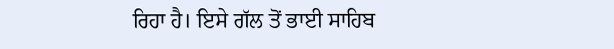ਰਿਹਾ ਹੈ। ਇਸੇ ਗੱਲ ਤੋਂ ਭਾਈ ਸਾਹਿਬ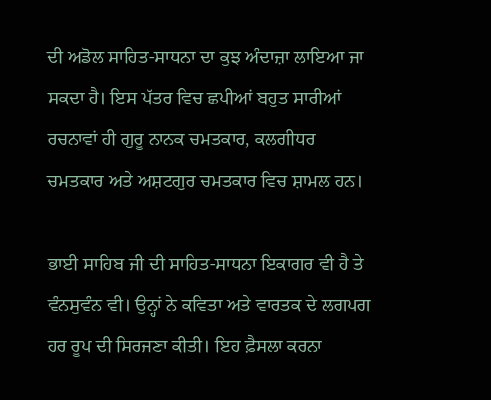ਦੀ ਅਡੋਲ ਸਾਹਿਤ-ਸਾਧਨਾ ਦਾ ਕੁਝ ਅੰਦਾਜ਼ਾ ਲਾਇਆ ਜਾ ਸਕਦਾ ਹੈ। ਇਸ ਪੱਤਰ ਵਿਚ ਛਪੀਆਂ ਬਹੁਤ ਸਾਰੀਆਂ ਰਚਨਾਵਾਂ ਹੀ ਗੁਰੂ ਨਾਨਕ ਚਮਤਕਾਰ, ਕਲਗੀਧਰ ਚਮਤਕਾਰ ਅਤੇ ਅਸ਼ਟਗੁਰ ਚਮਤਕਾਰ ਵਿਚ ਸ਼ਾਮਲ ਹਨ।

ਭਾਈ ਸਾਹਿਬ ਜੀ ਦੀ ਸਾਹਿਤ-ਸਾਧਨਾ ਇਕਾਗਰ ਵੀ ਹੈ ਤੇ ਵੰਨਸੁਵੰਨ ਵੀ। ਉਨ੍ਹਾਂ ਨੇ ਕਵਿਤਾ ਅਤੇ ਵਾਰਤਕ ਦੇ ਲਗਪਗ ਹਰ ਰੂਪ ਦੀ ਸਿਰਜਣਾ ਕੀਤੀ। ਇਹ ਫ਼ੈਸਲਾ ਕਰਨਾ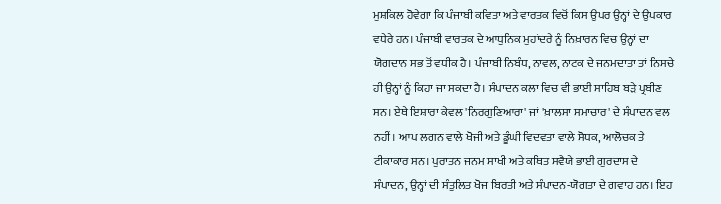ਮੁਸ਼ਕਿਲ ਹੋਵੇਗਾ ਕਿ ਪੰਜਾਬੀ ਕਵਿਤਾ ਅਤੇ ਵਾਰਤਕ ਵਿਚੋਂ ਕਿਸ ਉਪਰ ਉਨ੍ਹਾਂ ਦੇ ਉਪਕਾਰ ਵਧੇਰੇ ਹਨ। ਪੰਜਾਬੀ ਵਾਰਤਕ ਦੇ ਆਧੁਨਿਕ ਮੁਹਾਂਦਰੇ ਨੂੰ ਨਿਖ਼ਾਰਨ ਵਿਚ ਉਨ੍ਹਾਂ ਦਾ ਯੋਗਦਾਨ ਸਭ ਤੋਂ ਵਧੀਕ ਹੈ। ਪੰਜਾਬੀ ਨਿਬੰਧ, ਨਾਵਲ, ਨਾਟਕ ਦੇ ਜਨਮਦਾਤਾ ਤਾਂ ਨਿਸਚੇ ਹੀ ਉਨ੍ਹਾਂ ਨੂੰ ਕਿਹਾ ਜਾ ਸਕਦਾ ਹੈ। ਸੰਪਾਦਨ ਕਲਾ ਵਿਚ ਵੀ ਭਾਈ ਸਾਹਿਬ ਬੜੇ ਪ੍ਰਬੀਣ ਸਨ। ਏਥੇ ਇਸ਼ਾਰਾ ਕੇਵਲ 'ਨਿਰਗੁਣਿਆਰਾ' ਜਾਂ 'ਖ਼ਾਲਸਾ ਸਮਾਚਾਰ' ਦੇ ਸੰਪਾਦਨ ਵਲ ਨਹੀਂ। ਆਪ ਲਗਨ ਵਾਲੇ ਖੋਜੀ ਅਤੇ ਡੂੰਘੀ ਵਿਦਵਤਾ ਵਾਲੇ ਸੋਧਕ, ਆਲੋਚਕ ਤੇ ਟੀਕਾਕਾਰ ਸਨ। ਪੁਰਾਤਨ ਜਨਮ ਸਾਖੀ ਅਤੇ ਕਥਿਤ ਸਵੈਯੇ ਭਾਈ ਗੁਰਦਾਸ ਦੇ ਸੰਪਾਦਨ, ਉਨ੍ਹਾਂ ਦੀ ਸੰਤੁਲਿਤ ਖੋਜ ਬਿਰਤੀ ਅਤੇ ਸੰਪਾਦਨ-ਯੋਗਤਾ ਦੇ ਗਵਾਹ ਹਨ। ਇਹ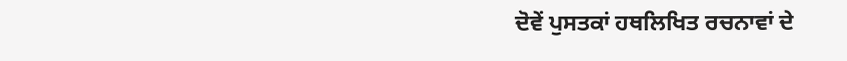ਦੋਵੇਂ ਪੁਸਤਕਾਂ ਹਥਲਿਖਿਤ ਰਚਨਾਵਾਂ ਦੇ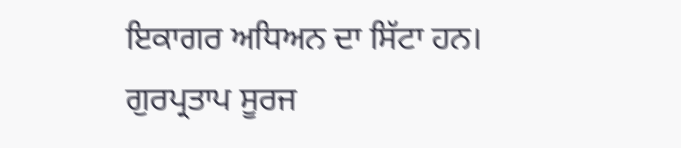ਇਕਾਗਰ ਅਧਿਅਨ ਦਾ ਸਿੱਟਾ ਹਨ। ਗੁਰਪ੍ਰਤਾਪ ਸੂਰਜ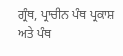ਗ੍ਰੰਥ, ਪ੍ਰਾਚੀਨ ਪੰਥ ਪ੍ਰਕਾਸ਼ ਅਤੇ ਪੰਥ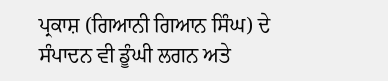ਪ੍ਰਕਾਸ਼ (ਗਿਆਨੀ ਗਿਆਨ ਸਿੰਘ) ਦੇ ਸੰਪਾਦਨ ਵੀ ਡੂੰਘੀ ਲਗਨ ਅਤੇ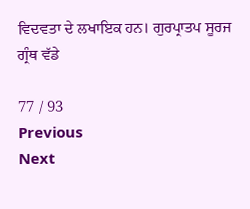ਵਿਦਵਤਾ ਦੇ ਲਖਾਇਕ ਹਨ। ਗੁਰਪ੍ਰਾਤਪ ਸੂਰਜ ਗ੍ਰੰਥ ਵੱਡੇ

77 / 93
Previous
Next